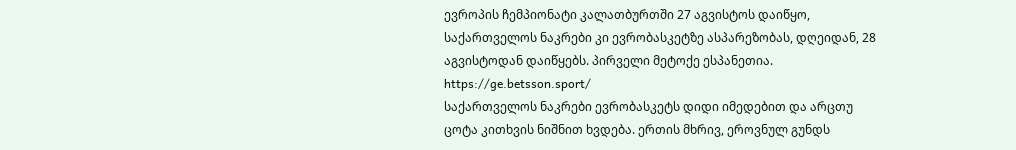ევროპის ჩემპიონატი კალათბურთში 27 აგვისტოს დაიწყო, საქართველოს ნაკრები კი ევრობასკეტზე ასპარეზობას, დღეიდან, 28 აგვისტოდან დაიწყებს. პირველი მეტოქე ესპანეთია.
https://ge.betsson.sport/
საქართველოს ნაკრები ევრობასკეტს დიდი იმედებით და არცთუ ცოტა კითხვის ნიშნით ხვდება. ერთის მხრივ, ეროვნულ გუნდს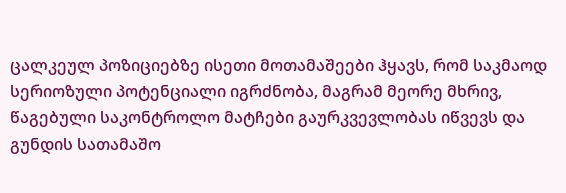ცალკეულ პოზიციებზე ისეთი მოთამაშეები ჰყავს, რომ საკმაოდ სერიოზული პოტენციალი იგრძნობა, მაგრამ მეორე მხრივ, წაგებული საკონტროლო მატჩები გაურკვევლობას იწვევს და გუნდის სათამაშო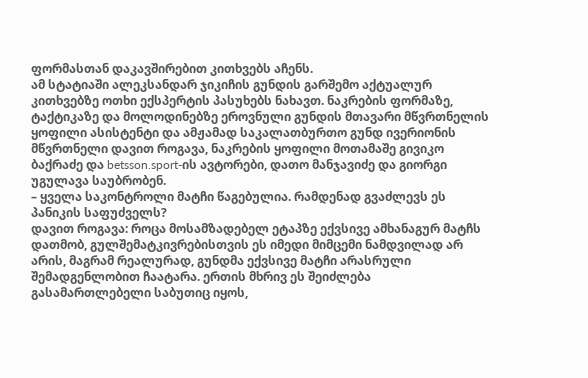ფორმასთან დაკავშირებით კითხვებს აჩენს.
ამ სტატიაში ალეკსანდარ ჯიკიჩის გუნდის გარშემო აქტუალურ კითხვებზე ოთხი ექსპერტის პასუხებს ნახავთ. ნაკრების ფორმაზე, ტაქტიკაზე და მოლოდინებზე ეროვნული გუნდის მთავარი მწვრთნელის ყოფილი ასისტენტი და ამჟამად საკალათბურთო გუნდ ივერიონის მწვრთნელი დავით როგავა, ნაკრების ყოფილი მოთამაშე გივიკო ბაქრაძე და betsson.sport-ის ავტორები, დათო მანჯავიძე და გიორგი უგულავა საუბრობენ.
– ყველა საკონტროლი მატჩი წაგებულია. რამდენად გვაძლევს ეს პანიკის საფუძველს?
დავით როგავა: როცა მოსამზადებელ ეტაპზე ექვსივე ამხანაგურ მატჩს დათმობ, გულშემატკივრებისთვის ეს იმედი მიმცემი ნამდვილად არ არის, მაგრამ რეალურად, გუნდმა ექვსივე მატჩი არასრული შემადგენლობით ჩაატარა. ერთის მხრივ ეს შეიძლება გასამართლებელი საბუთიც იყოს,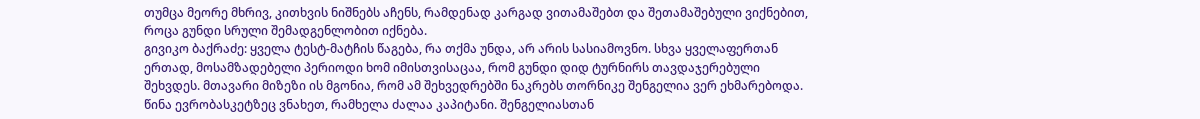თუმცა მეორე მხრივ, კითხვის ნიშნებს აჩენს, რამდენად კარგად ვითამაშებთ და შეთამაშებული ვიქნებით, როცა გუნდი სრული შემადგენლობით იქნება.
გივიკო ბაქრაძე: ყველა ტესტ-მატჩის წაგება, რა თქმა უნდა, არ არის სასიამოვნო. სხვა ყველაფერთან ერთად, მოსამზადებელი პერიოდი ხომ იმისთვისაცაა, რომ გუნდი დიდ ტურნირს თავდაჯერებული შეხვდეს. მთავარი მიზეზი ის მგონია, რომ ამ შეხვედრებში ნაკრებს თორნიკე შენგელია ვერ ეხმარებოდა. წინა ევრობასკეტზეც ვნახეთ, რამხელა ძალაა კაპიტანი. შენგელიასთან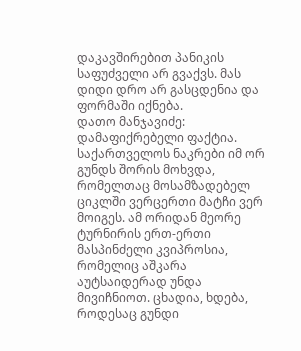დაკავშირებით პანიკის საფუძველი არ გვაქვს. მას დიდი დრო არ გასცდენია და ფორმაში იქნება.
დათო მანჯავიძე: დამაფიქრებელი ფაქტია. საქართველოს ნაკრები იმ ორ გუნდს შორის მოხვდა, რომელთაც მოსამზადებელ ციკლში ვერცერთი მატჩი ვერ მოიგეს. ამ ორიდან მეორე ტურნირის ერთ-ერთი მასპინძელი კვიპროსია, რომელიც აშკარა აუტსაიდერად უნდა მივიჩნიოთ. ცხადია, ხდება, როდესაც გუნდი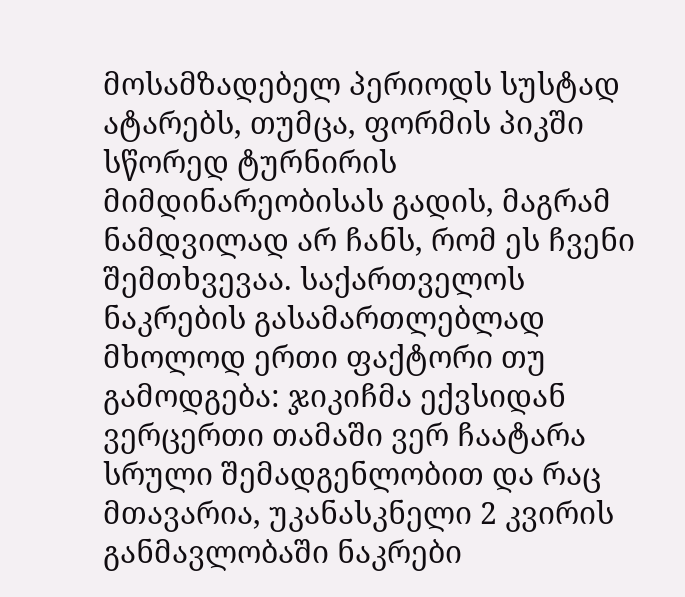მოსამზადებელ პერიოდს სუსტად ატარებს, თუმცა, ფორმის პიკში სწორედ ტურნირის მიმდინარეობისას გადის, მაგრამ ნამდვილად არ ჩანს, რომ ეს ჩვენი შემთხვევაა. საქართველოს ნაკრების გასამართლებლად მხოლოდ ერთი ფაქტორი თუ გამოდგება: ჯიკიჩმა ექვსიდან ვერცერთი თამაში ვერ ჩაატარა სრული შემადგენლობით და რაც მთავარია, უკანასკნელი 2 კვირის განმავლობაში ნაკრები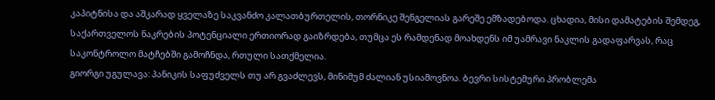კაპიტნისა და აშკარად ყველაზე საკვანძო კალათბურთელის, თორნიკე შენგელიას გარეშე ემზადებოდა. ცხადია, მისი დამატების შემდეგ, საქართველოს ნაკრების პოტენციალი ერთიორად გაიზრდება, თუმცა ეს რამდენად მოახდენს იმ უამრავი ნაკლის გადაფარვას, რაც საკონტროლო მატჩებში გამოჩნდა, რთული სათქმელია.
გიორგი უგულავა: პანიკის საფუძველს თუ არ გვაძლევს, მინიმუმ ძალიან უსიამოვნოა. ბევრი სისტემური პრობლემა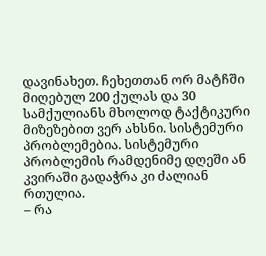დავინახეთ. ჩეხეთთან ორ მატჩში მიღებულ 200 ქულას და 30 სამქულიანს მხოლოდ ტაქტიკური მიზეზებით ვერ ახსნი. სისტემური პრობლემებია. სისტემური პრობლემის რამდენიმე დღეში ან კვირაში გადაჭრა კი ძალიან რთულია.
– რა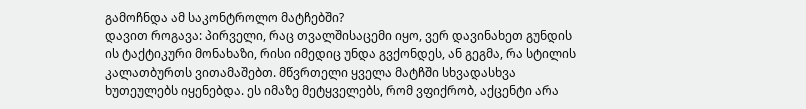გამოჩნდა ამ საკონტროლო მატჩებში?
დავით როგავა: პირველი, რაც თვალშისაცემი იყო, ვერ დავინახეთ გუნდის ის ტაქტიკური მონახაზი, რისი იმედიც უნდა გვქონდეს, ან გეგმა, რა სტილის კალათბურთს ვითამაშებთ. მწვრთელი ყველა მატჩში სხვადასხვა ხუთეულებს იყენებდა. ეს იმაზე მეტყველებს, რომ ვფიქრობ, აქცენტი არა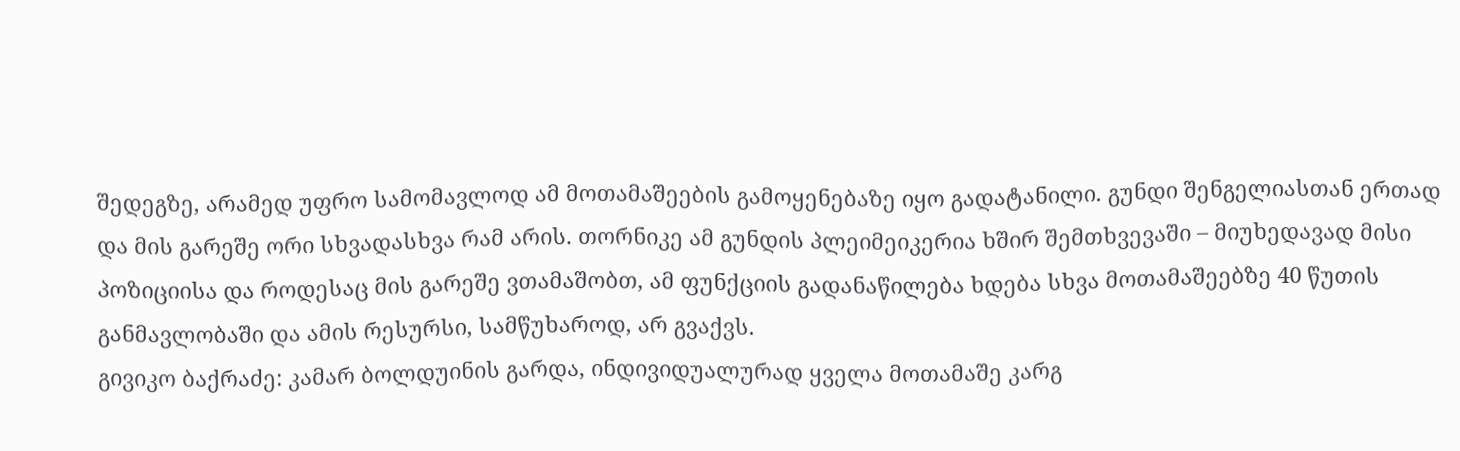შედეგზე, არამედ უფრო სამომავლოდ ამ მოთამაშეების გამოყენებაზე იყო გადატანილი. გუნდი შენგელიასთან ერთად და მის გარეშე ორი სხვადასხვა რამ არის. თორნიკე ამ გუნდის პლეიმეიკერია ხშირ შემთხვევაში – მიუხედავად მისი პოზიციისა და როდესაც მის გარეშე ვთამაშობთ, ამ ფუნქციის გადანაწილება ხდება სხვა მოთამაშეებზე 40 წუთის განმავლობაში და ამის რესურსი, სამწუხაროდ, არ გვაქვს.
გივიკო ბაქრაძე: კამარ ბოლდუინის გარდა, ინდივიდუალურად ყველა მოთამაშე კარგ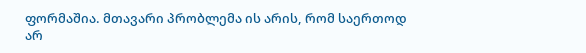ფორმაშია. მთავარი პრობლემა ის არის, რომ საერთოდ არ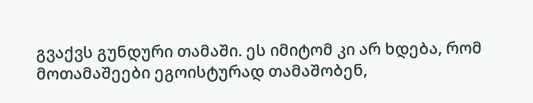გვაქვს გუნდური თამაში. ეს იმიტომ კი არ ხდება, რომ მოთამაშეები ეგოისტურად თამაშობენ,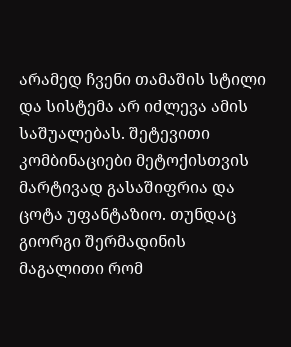არამედ ჩვენი თამაშის სტილი და სისტემა არ იძლევა ამის საშუალებას. შეტევითი კომბინაციები მეტოქისთვის მარტივად გასაშიფრია და ცოტა უფანტაზიო. თუნდაც გიორგი შერმადინის მაგალითი რომ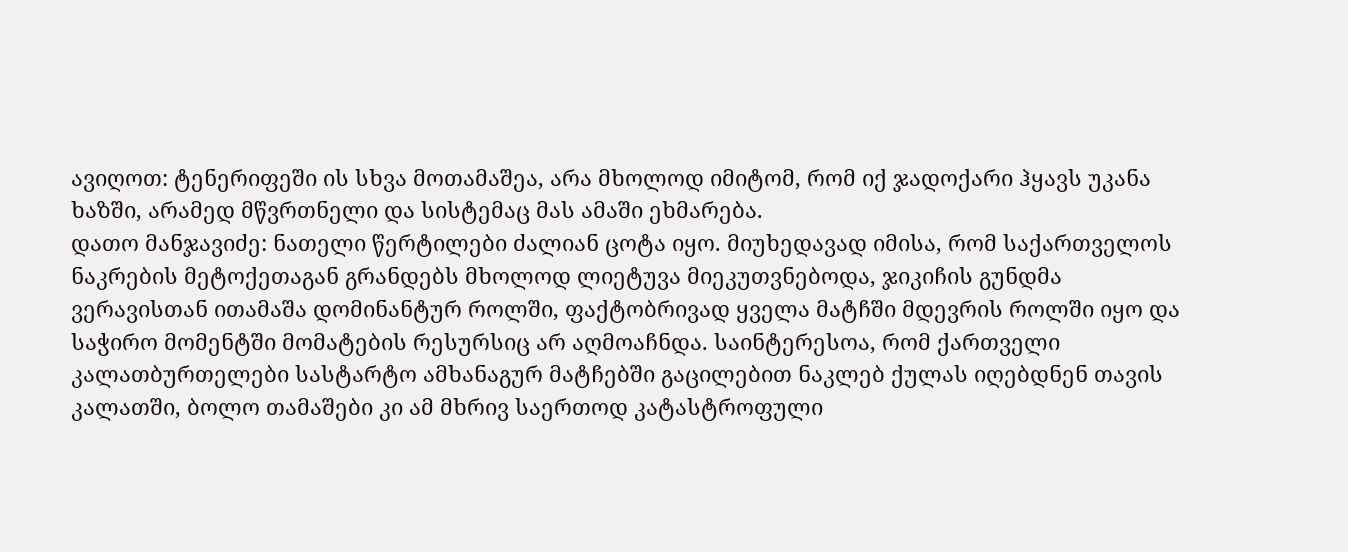ავიღოთ: ტენერიფეში ის სხვა მოთამაშეა, არა მხოლოდ იმიტომ, რომ იქ ჯადოქარი ჰყავს უკანა ხაზში, არამედ მწვრთნელი და სისტემაც მას ამაში ეხმარება.
დათო მანჯავიძე: ნათელი წერტილები ძალიან ცოტა იყო. მიუხედავად იმისა, რომ საქართველოს ნაკრების მეტოქეთაგან გრანდებს მხოლოდ ლიეტუვა მიეკუთვნებოდა, ჯიკიჩის გუნდმა ვერავისთან ითამაშა დომინანტურ როლში, ფაქტობრივად ყველა მატჩში მდევრის როლში იყო და საჭირო მომენტში მომატების რესურსიც არ აღმოაჩნდა. საინტერესოა, რომ ქართველი კალათბურთელები სასტარტო ამხანაგურ მატჩებში გაცილებით ნაკლებ ქულას იღებდნენ თავის კალათში, ბოლო თამაშები კი ამ მხრივ საერთოდ კატასტროფული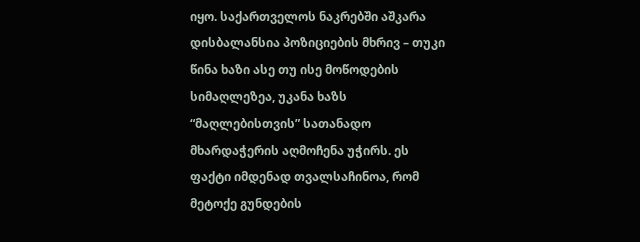იყო. საქართველოს ნაკრებში აშკარა დისბალანსია პოზიციების მხრივ – თუკი წინა ხაზი ასე თუ ისე მოწოდების სიმაღლეზეა, უკანა ხაზს “მაღლებისთვის” სათანადო მხარდაჭერის აღმოჩენა უჭირს. ეს ფაქტი იმდენად თვალსაჩინოა, რომ მეტოქე გუნდების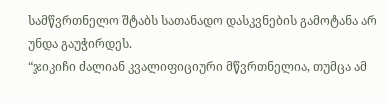სამწვრთნელო შტაბს სათანადო დასკვნების გამოტანა არ უნდა გაუჭირდეს.
“ჯიკიჩი ძალიან კვალიფიციური მწვრთნელია, თუმცა ამ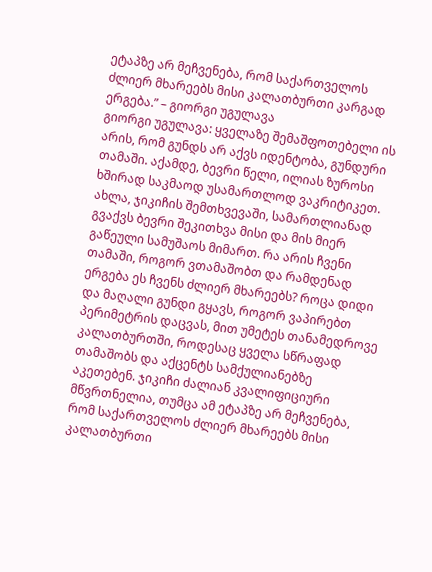ეტაპზე არ მეჩვენება, რომ საქართველოს ძლიერ მხარეებს მისი კალათბურთი კარგად ერგება.” – გიორგი უგულავა
გიორგი უგულავა: ყველაზე შემაშფოთებელი ის არის, რომ გუნდს არ აქვს იდენტობა, გუნდური თამაში. აქამდე, ბევრი წელი, ილიას ზუროსი ხშირად საკმაოდ უსამართლოდ ვაკრიტიკეთ. ახლა, ჯიკიჩის შემთხვევაში, სამართლიანად გვაქვს ბევრი შეკითხვა მისი და მის მიერ გაწეული სამუშაოს მიმართ. რა არის ჩვენი თამაში, როგორ ვთამაშობთ და რამდენად ერგება ეს ჩვენს ძლიერ მხარეებს? როცა დიდი და მაღალი გუნდი გყავს, როგორ ვაპირებთ პერიმეტრის დაცვას, მით უმეტეს თანამედროვე კალათბურთში, როდესაც ყველა სწრაფად თამაშობს და აქცენტს სამქულიანებზე აკეთებენ. ჯიკიჩი ძალიან კვალიფიციური მწვრთნელია, თუმცა ამ ეტაპზე არ მეჩვენება, რომ საქართველოს ძლიერ მხარეებს მისი კალათბურთი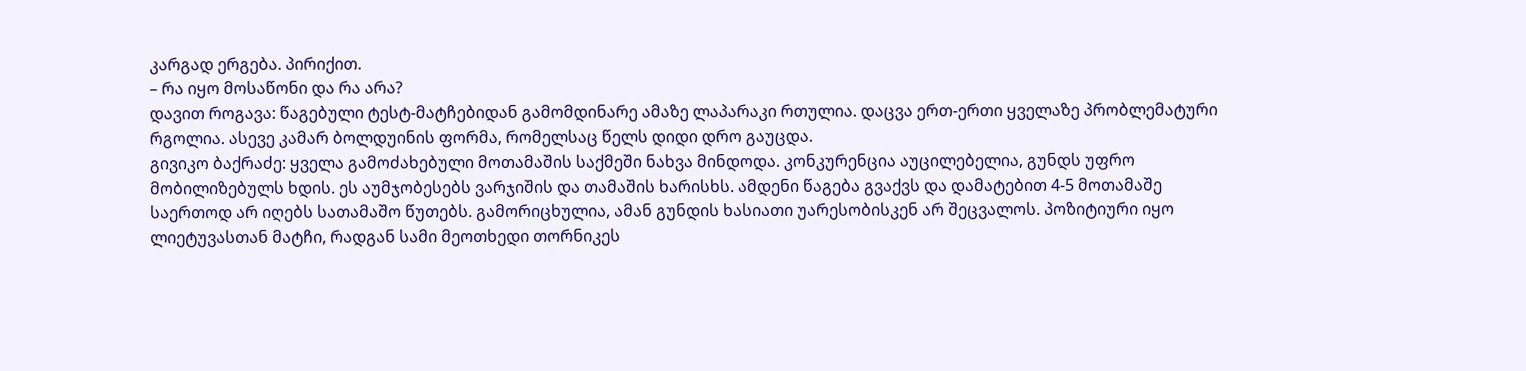კარგად ერგება. პირიქით.
– რა იყო მოსაწონი და რა არა?
დავით როგავა: წაგებული ტესტ-მატჩებიდან გამომდინარე ამაზე ლაპარაკი რთულია. დაცვა ერთ-ერთი ყველაზე პრობლემატური რგოლია. ასევე კამარ ბოლდუინის ფორმა, რომელსაც წელს დიდი დრო გაუცდა.
გივიკო ბაქრაძე: ყველა გამოძახებული მოთამაშის საქმეში ნახვა მინდოდა. კონკურენცია აუცილებელია, გუნდს უფრო მობილიზებულს ხდის. ეს აუმჯობესებს ვარჯიშის და თამაშის ხარისხს. ამდენი წაგება გვაქვს და დამატებით 4-5 მოთამაშე საერთოდ არ იღებს სათამაშო წუთებს. გამორიცხულია, ამან გუნდის ხასიათი უარესობისკენ არ შეცვალოს. პოზიტიური იყო ლიეტუვასთან მატჩი, რადგან სამი მეოთხედი თორნიკეს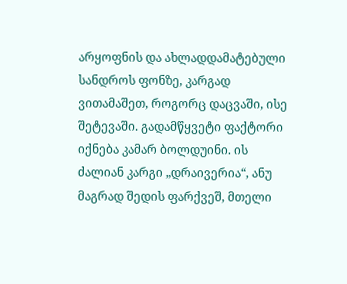არყოფნის და ახლადდამატებული სანდროს ფონზე, კარგად ვითამაშეთ, როგორც დაცვაში, ისე შეტევაში. გადამწყვეტი ფაქტორი იქნება კამარ ბოლდუინი. ის ძალიან კარგი „დრაივერია“, ანუ მაგრად შედის ფარქვეშ, მთელი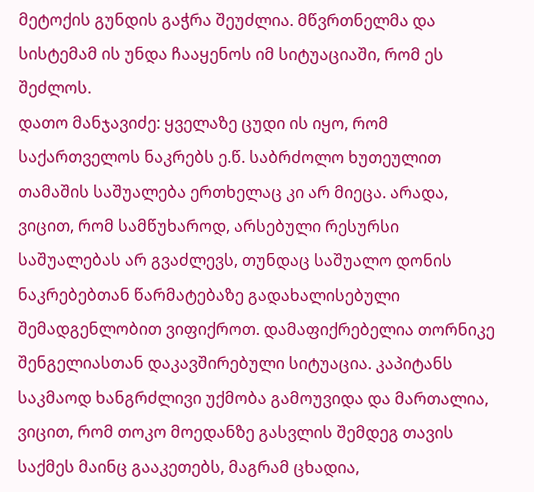მეტოქის გუნდის გაჭრა შეუძლია. მწვრთნელმა და სისტემამ ის უნდა ჩააყენოს იმ სიტუაციაში, რომ ეს შეძლოს.
დათო მანჯავიძე: ყველაზე ცუდი ის იყო, რომ საქართველოს ნაკრებს ე.წ. საბრძოლო ხუთეულით თამაშის საშუალება ერთხელაც კი არ მიეცა. არადა, ვიცით, რომ სამწუხაროდ, არსებული რესურსი საშუალებას არ გვაძლევს, თუნდაც საშუალო დონის ნაკრებებთან წარმატებაზე გადახალისებული შემადგენლობით ვიფიქროთ. დამაფიქრებელია თორნიკე შენგელიასთან დაკავშირებული სიტუაცია. კაპიტანს საკმაოდ ხანგრძლივი უქმობა გამოუვიდა და მართალია, ვიცით, რომ თოკო მოედანზე გასვლის შემდეგ თავის საქმეს მაინც გააკეთებს, მაგრამ ცხადია,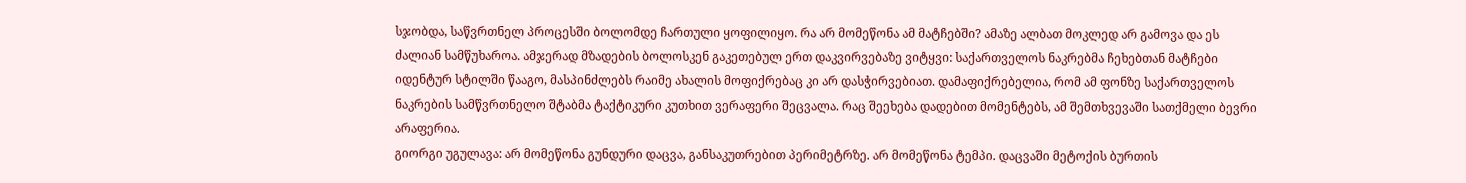სჯობდა, საწვრთნელ პროცესში ბოლომდე ჩართული ყოფილიყო. რა არ მომეწონა ამ მატჩებში? ამაზე ალბათ მოკლედ არ გამოვა და ეს ძალიან სამწუხაროა. ამჯერად მზადების ბოლოსკენ გაკეთებულ ერთ დაკვირვებაზე ვიტყვი: საქართველოს ნაკრებმა ჩეხებთან მატჩები იდენტურ სტილში წააგო, მასპინძლებს რაიმე ახალის მოფიქრებაც კი არ დასჭირვებიათ. დამაფიქრებელია, რომ ამ ფონზე საქართველოს ნაკრების სამწვრთნელო შტაბმა ტაქტიკური კუთხით ვერაფერი შეცვალა. რაც შეეხება დადებით მომენტებს, ამ შემთხვევაში სათქმელი ბევრი არაფერია.
გიორგი უგულავა: არ მომეწონა გუნდური დაცვა, განსაკუთრებით პერიმეტრზე. არ მომეწონა ტემპი. დაცვაში მეტოქის ბურთის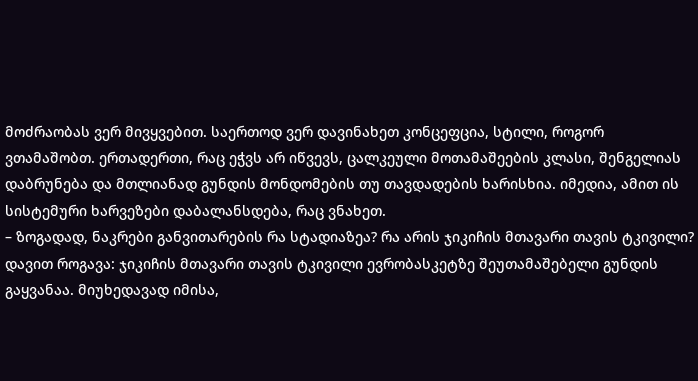მოძრაობას ვერ მივყვებით. საერთოდ ვერ დავინახეთ კონცეფცია, სტილი, როგორ ვთამაშობთ. ერთადერთი, რაც ეჭვს არ იწვევს, ცალკეული მოთამაშეების კლასი, შენგელიას დაბრუნება და მთლიანად გუნდის მონდომების თუ თავდადების ხარისხია. იმედია, ამით ის სისტემური ხარვეზები დაბალანსდება, რაც ვნახეთ.
– ზოგადად, ნაკრები განვითარების რა სტადიაზეა? რა არის ჯიკიჩის მთავარი თავის ტკივილი?
დავით როგავა: ჯიკიჩის მთავარი თავის ტკივილი ევრობასკეტზე შეუთამაშებელი გუნდის გაყვანაა. მიუხედავად იმისა,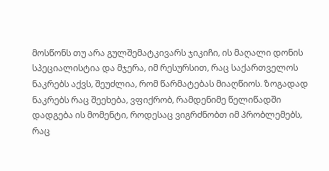მოსწონს თუ არა გულშემატკივარს ჯიკიჩი, ის მაღალი დონის სპეციალისტია და მჯერა, იმ რესურსით, რაც საქართველოს ნაკრებს აქვს, შეუძლია, რომ წარმატებას მიაღწიოს. ზოგადად ნაკრებს რაც შეეხება, ვფიქრობ, რამდენიმე წელიწადში დადგება ის მომენტი, როდესაც ვიგრძნობთ იმ პრობლემებს, რაც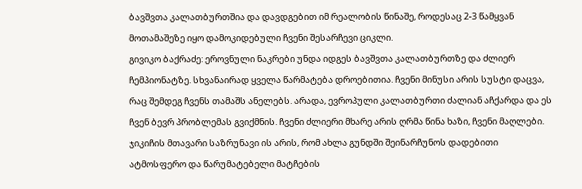ბავშვთა კალათბურთშია და დავდგებით იმ რეალობის წინაშე, როდესაც 2-3 წამყვან მოთამაშეზე იყო დამოკიდებული ჩვენი შესარჩევი ციკლი.
გივიკო ბაქრაძე: ეროვნული ნაკრები უნდა იდგეს ბავშვთა კალათბურთზე და ძლიერ ჩემპიონატზე. სხვანაირად ყველა წარმატება დროებითია. ჩვენი მინუსი არის სუსტი დაცვა, რაც შემდეგ ჩვენს თამაშს ანელებს. არადა, ევროპული კალათბურთი ძალიან აჩქარდა და ეს ჩვენ ბევრ პრობლემას გვიქმნის. ჩვენი ძლიერი მხარე არის ღრმა წინა ხაზი, ჩვენი მაღლები. ჯიკიჩის მთავარი საზრუნავი ის არის, რომ ახლა გუნდში შეინარჩუნოს დადებითი ატმოსფერო და წარუმატებელი მატჩების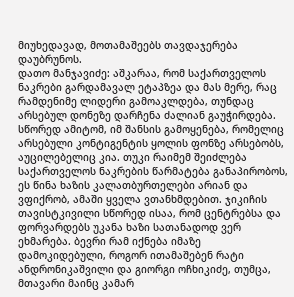მიუხედავად, მოთამაშეებს თავდაჯერება დაუბრუნოს.
დათო მანჯავიძე: აშკარაა, რომ საქართველოს ნაკრები გარდამავალ ეტაპზეა და მას მერე, რაც რამდენიმე ლიდერი გამოაკლდება, თუნდაც არსებულ დონეზე დარჩენა ძალიან გაუჭირდება. სწორედ ამიტომ, იმ შანსის გამოყენება, რომელიც არსებული კონტიგენტის ყოლის ფონზე არსებობს, აუცილებელიც კია. თუკი რაიმემ შეიძლება საქართველოს ნაკრების წარმატება განაპირობოს, ეს წინა ხაზის კალათბურთელები არიან და ვფიქრობ, ამაში ყველა ვთანხმდებით. ჯიკიჩის თავისტკივილი სწორედ ისაა, რომ ცენტრებსა და ფორვარდებს უკანა ხაზი სათანადოდ ვერ ეხმარება. ბევრი რამ იქნება იმაზე დამოკიდებული, როგორ ითამაშებენ რატი ანდრონიკაშვილი და გიორგი ოჩხიკიძე, თუმცა, მთავარი მაინც კამარ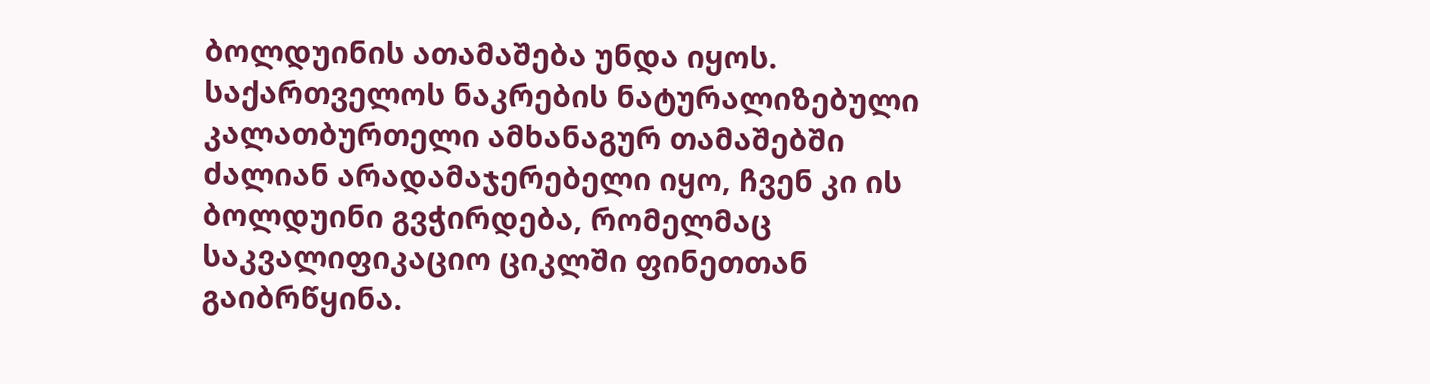ბოლდუინის ათამაშება უნდა იყოს. საქართველოს ნაკრების ნატურალიზებული კალათბურთელი ამხანაგურ თამაშებში ძალიან არადამაჯერებელი იყო, ჩვენ კი ის ბოლდუინი გვჭირდება, რომელმაც საკვალიფიკაციო ციკლში ფინეთთან გაიბრწყინა.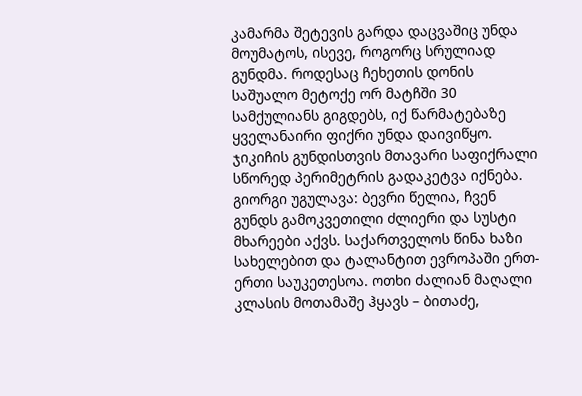კამარმა შეტევის გარდა დაცვაშიც უნდა მოუმატოს, ისევე, როგორც სრულიად გუნდმა. როდესაც ჩეხეთის დონის საშუალო მეტოქე ორ მატჩში 30 სამქულიანს გიგდებს, იქ წარმატებაზე ყველანაირი ფიქრი უნდა დაივიწყო. ჯიკიჩის გუნდისთვის მთავარი საფიქრალი სწორედ პერიმეტრის გადაკეტვა იქნება.
გიორგი უგულავა: ბევრი წელია, ჩვენ გუნდს გამოკვეთილი ძლიერი და სუსტი მხარეები აქვს. საქართველოს წინა ხაზი სახელებით და ტალანტით ევროპაში ერთ-ერთი საუკეთესოა. ოთხი ძალიან მაღალი კლასის მოთამაშე ჰყავს – ბითაძე,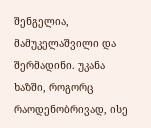შენგელია, მამუკელაშვილი და შერმადინი. უკანა ხაზში, როგორც რაოდენობრივად, ისე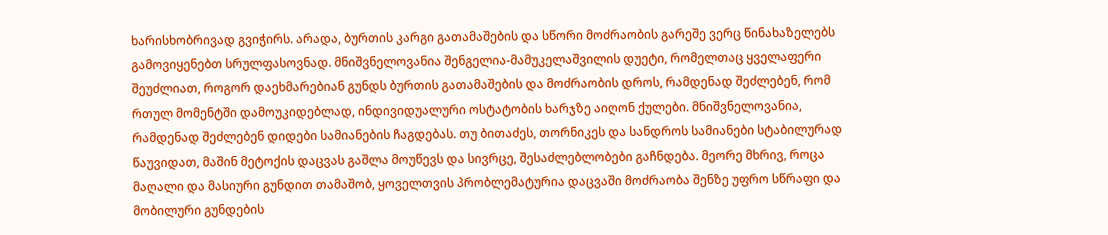ხარისხობრივად გვიჭირს. არადა, ბურთის კარგი გათამაშების და სწორი მოძრაობის გარეშე ვერც წინახაზელებს გამოვიყენებთ სრულფასოვნად. მნიშვნელოვანია შენგელია-მამუკელაშვილის დუეტი, რომელთაც ყველაფერი შეუძლიათ, როგორ დაეხმარებიან გუნდს ბურთის გათამაშების და მოძრაობის დროს, რამდენად შეძლებენ, რომ რთულ მომენტში დამოუკიდებლად, ინდივიდუალური ოსტატობის ხარჯზე აიღონ ქულები. მნიშვნელოვანია, რამდენად შეძლებენ დიდები სამიანების ჩაგდებას. თუ ბითაძეს, თორნიკეს და სანდროს სამიანები სტაბილურად წაუვიდათ, მაშინ მეტოქის დაცვას გაშლა მოუწევს და სივრცე, შესაძლებლობები გაჩნდება. მეორე მხრივ, როცა მაღალი და მასიური გუნდით თამაშობ, ყოველთვის პრობლემატურია დაცვაში მოძრაობა შენზე უფრო სწრაფი და მობილური გუნდების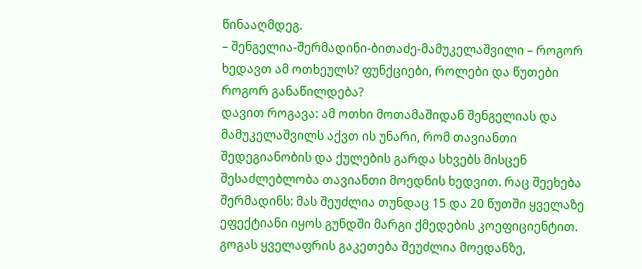წინააღმდეგ.
– შენგელია-შერმადინი-ბითაძე-მამუკელაშვილი – როგორ ხედავთ ამ ოთხეულს? ფუნქციები, როლები და წუთები როგორ განაწილდება?
დავით როგავა: ამ ოთხი მოთამაშიდან შენგელიას და მამუკელაშვილს აქვთ ის უნარი, რომ თავიანთი შედეგიანობის და ქულების გარდა სხვებს მისცენ შესაძლებლობა თავიანთი მოედნის ხედვით. რაც შეეხება შერმადინს: მას შეუძლია თუნდაც 15 და 20 წუთში ყველაზე ეფექტიანი იყოს გუნდში მარგი ქმედების კოეფიციენტით. გოგას ყველაფრის გაკეთება შეუძლია მოედანზე,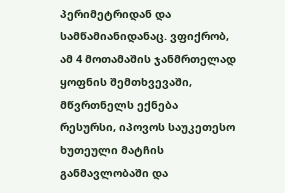პერიმეტრიდან და სამწამიანიდანაც. ვფიქრობ, ამ 4 მოთამაშის ჯანმრთელად ყოფნის შემთხვევაში, მწვრთნელს ექნება რესურსი, იპოვოს საუკეთესო ხუთეული მატჩის განმავლობაში და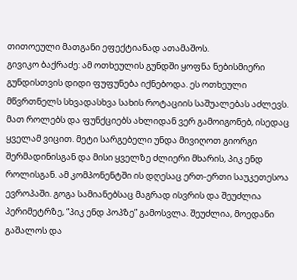თითოეული მათგანი ეფექტიანად ათამაშოს.
გივიკო ბაქრაძე: ამ ოთხეულის გუნდში ყოფნა ნებისმიერი გუნდისთვის დიდი ფუფუნება იქნებოდა. ეს ოთხეული მწვრთნელს სხვადასხვა სახის როტაციის საშუალებას აძლევს. მათ როლებს და ფუნქციებს ახლიდან ვერ გამოიგონებ, ისედაც ყველამ ვიცით. მეტი სარგებელი უნდა მივიღოთ გიორგი შერმადინისგან და მისი ყველზე ძლიერი მხარის, პიკ ენდ როლისგან. ამ კომპონენტში ის დღესაც ერთ-ერთი საუკეთესოა ევროპაში. გოგა სამიანებსაც მაგრად ისვრის და შეუძლია პერიმეტრზე, “პიკ ენდ პოპზე” გამოსვლა. შეუძლია, მოედანი გაშალოს და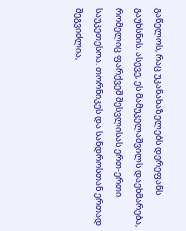გაწელოს, რაც უკანახაზელებს დერეფანს გაუხსნის. ასევე, ეს მამუკელაშვილს დაეხმარება, რომელიც ფარქვეშ შესვლისას ერთ-ერთი საუკეთესოა. თორნიკეს და სანდროსთან ერთად შეგვიძლია,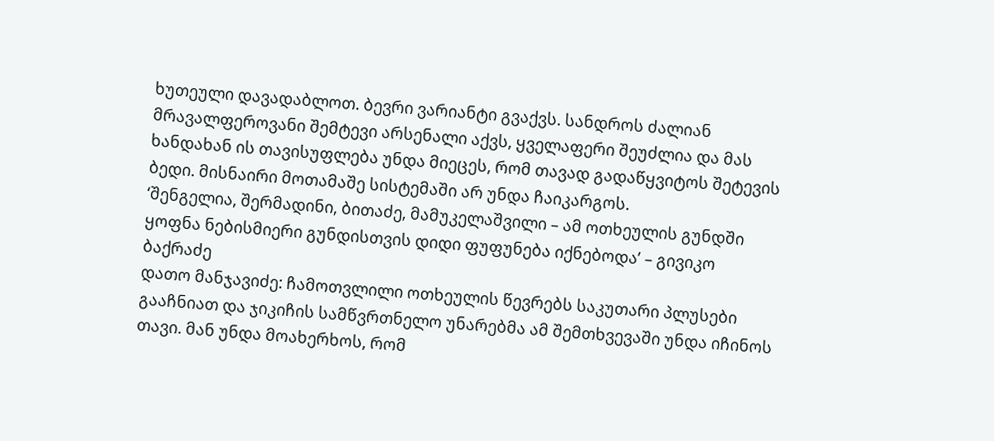ხუთეული დავადაბლოთ. ბევრი ვარიანტი გვაქვს. სანდროს ძალიან მრავალფეროვანი შემტევი არსენალი აქვს, ყველაფერი შეუძლია და მას ხანდახან ის თავისუფლება უნდა მიეცეს, რომ თავად გადაწყვიტოს შეტევის ბედი. მისნაირი მოთამაშე სისტემაში არ უნდა ჩაიკარგოს.
‘შენგელია, შერმადინი, ბითაძე, მამუკელაშვილი – ამ ოთხეულის გუნდში ყოფნა ნებისმიერი გუნდისთვის დიდი ფუფუნება იქნებოდა’ – გივიკო ბაქრაძე
დათო მანჯავიძე: ჩამოთვლილი ოთხეულის წევრებს საკუთარი პლუსები გააჩნიათ და ჯიკიჩის სამწვრთნელო უნარებმა ამ შემთხვევაში უნდა იჩინოს თავი. მან უნდა მოახერხოს, რომ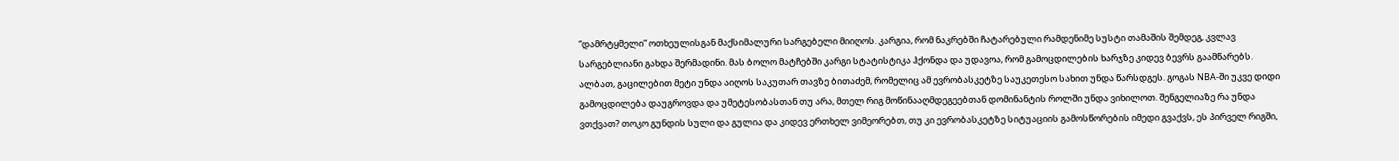“დამრტყმელი” ოთხეულისგან მაქსიმალური სარგებელი მიიღოს. კარგია, რომ ნაკრებში ჩატარებული რამდენიმე სუსტი თამაშის შემდეგ, კვლავ სარგებლიანი გახდა შერმადინი. მას ბოლო მატჩებში კარგი სტატისტიკა ჰქონდა და უდავოა, რომ გამოცდილების ხარჯზე კიდევ ბევრს გაამწარებს. ალბათ, გაცილებით მეტი უნდა აიღოს საკუთარ თავზე ბითაძემ, რომელიც ამ ევრობასკეტზე საუკეთესო სახით უნდა წარსდგეს. გოგას NBA-ში უკვე დიდი გამოცდილება დაუგროვდა და უმეტესობასთან თუ არა, მთელ რიგ მოწინააღმდეგეებთან დომინანტის როლში უნდა ვიხილოთ. შენგელიაზე რა უნდა ვთქვათ? თოკო გუნდის სული და გულია და კიდევ ერთხელ ვიმეორებთ, თუ კი ევრობასკეტზე სიტუაციის გამოსწორების იმედი გვაქვს, ეს პირველ რიგში,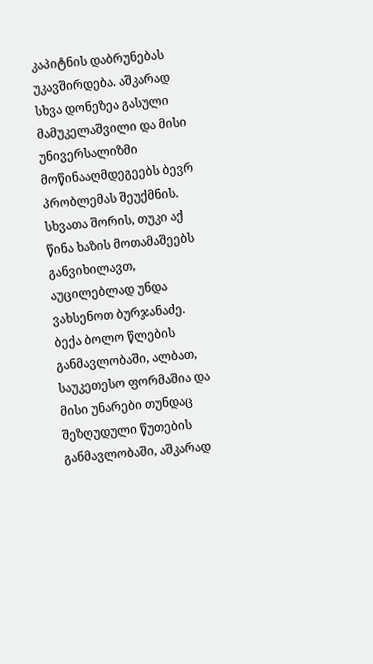კაპიტნის დაბრუნებას უკავშირდება. აშკარად სხვა დონეზეა გასული მამუკელაშვილი და მისი უნივერსალიზმი მოწინააღმდეგეებს ბევრ პრობლემას შეუქმნის. სხვათა შორის, თუკი აქ წინა ხაზის მოთამაშეებს განვიხილავთ, აუცილებლად უნდა ვახსენოთ ბურჯანაძე. ბექა ბოლო წლების განმავლობაში, ალბათ, საუკეთესო ფორმაშია და მისი უნარები თუნდაც შეზღუდული წუთების განმავლობაში, აშკარად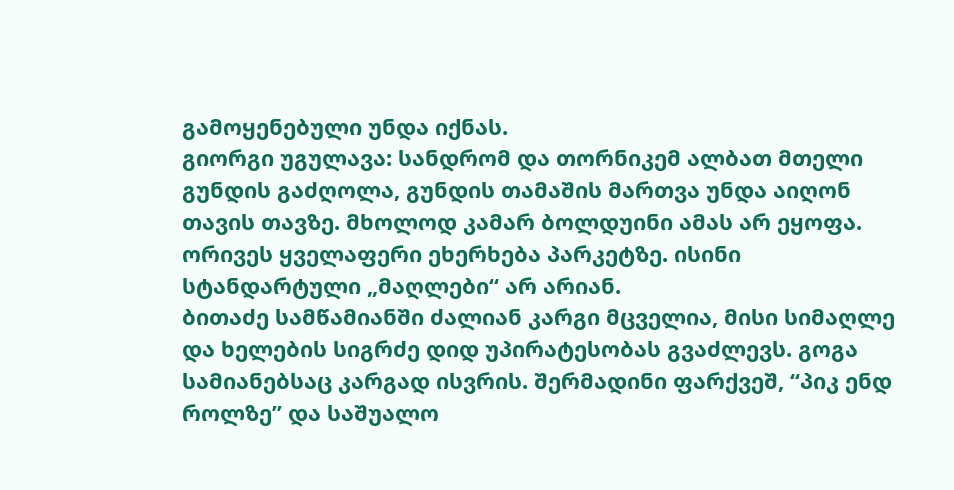გამოყენებული უნდა იქნას.
გიორგი უგულავა: სანდრომ და თორნიკემ ალბათ მთელი გუნდის გაძღოლა, გუნდის თამაშის მართვა უნდა აიღონ თავის თავზე. მხოლოდ კამარ ბოლდუინი ამას არ ეყოფა. ორივეს ყველაფერი ეხერხება პარკეტზე. ისინი სტანდარტული „მაღლები“ არ არიან.
ბითაძე სამწამიანში ძალიან კარგი მცველია, მისი სიმაღლე და ხელების სიგრძე დიდ უპირატესობას გვაძლევს. გოგა სამიანებსაც კარგად ისვრის. შერმადინი ფარქვეშ, “პიკ ენდ როლზე” და საშუალო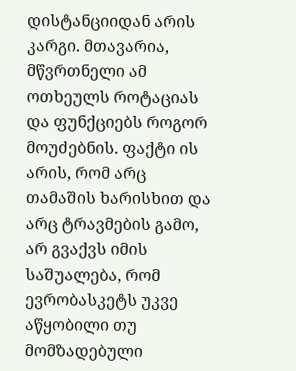დისტანციიდან არის კარგი. მთავარია, მწვრთნელი ამ ოთხეულს როტაციას და ფუნქციებს როგორ მოუძებნის. ფაქტი ის არის, რომ არც თამაშის ხარისხით და არც ტრავმების გამო, არ გვაქვს იმის საშუალება, რომ ევრობასკეტს უკვე აწყობილი თუ მომზადებული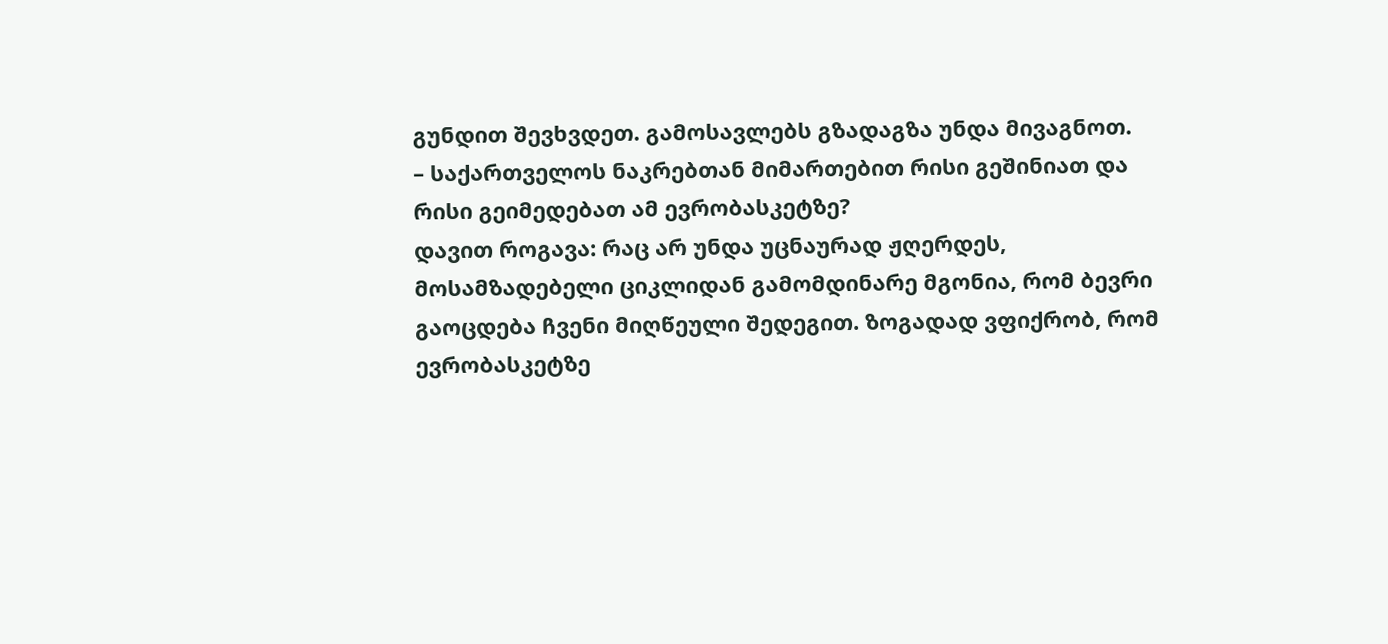გუნდით შევხვდეთ. გამოსავლებს გზადაგზა უნდა მივაგნოთ.
– საქართველოს ნაკრებთან მიმართებით რისი გეშინიათ და რისი გეიმედებათ ამ ევრობასკეტზე?
დავით როგავა: რაც არ უნდა უცნაურად ჟღერდეს, მოსამზადებელი ციკლიდან გამომდინარე მგონია, რომ ბევრი გაოცდება ჩვენი მიღწეული შედეგით. ზოგადად ვფიქრობ, რომ ევრობასკეტზე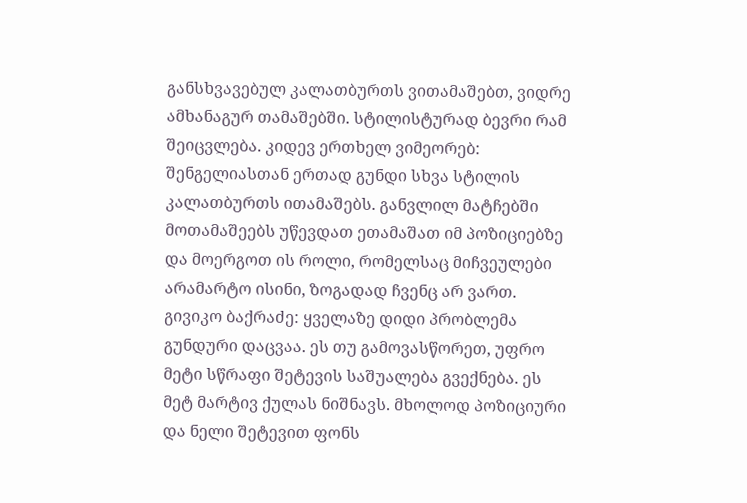განსხვავებულ კალათბურთს ვითამაშებთ, ვიდრე ამხანაგურ თამაშებში. სტილისტურად ბევრი რამ შეიცვლება. კიდევ ერთხელ ვიმეორებ: შენგელიასთან ერთად გუნდი სხვა სტილის კალათბურთს ითამაშებს. განვლილ მატჩებში მოთამაშეებს უწევდათ ეთამაშათ იმ პოზიციებზე და მოერგოთ ის როლი, რომელსაც მიჩვეულები არამარტო ისინი, ზოგადად ჩვენც არ ვართ.
გივიკო ბაქრაძე: ყველაზე დიდი პრობლემა გუნდური დაცვაა. ეს თუ გამოვასწორეთ, უფრო მეტი სწრაფი შეტევის საშუალება გვექნება. ეს მეტ მარტივ ქულას ნიშნავს. მხოლოდ პოზიციური და ნელი შეტევით ფონს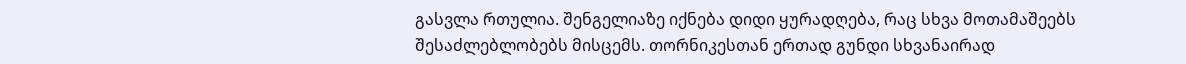გასვლა რთულია. შენგელიაზე იქნება დიდი ყურადღება, რაც სხვა მოთამაშეებს შესაძლებლობებს მისცემს. თორნიკესთან ერთად გუნდი სხვანაირად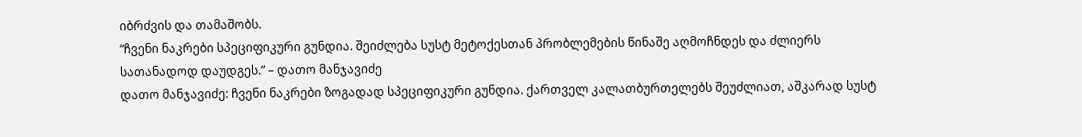იბრძვის და თამაშობს.
“ჩვენი ნაკრები სპეციფიკური გუნდია. შეიძლება სუსტ მეტოქესთან პრობლემების წინაშე აღმოჩნდეს და ძლიერს სათანადოდ დაუდგეს.” – დათო მანჯავიძე
დათო მანჯავიძე: ჩვენი ნაკრები ზოგადად სპეციფიკური გუნდია. ქართველ კალათბურთელებს შეუძლიათ, აშკარად სუსტ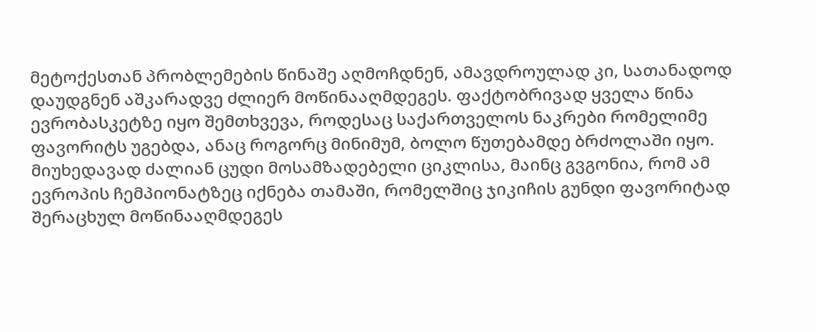მეტოქესთან პრობლემების წინაშე აღმოჩდნენ, ამავდროულად კი, სათანადოდ დაუდგნენ აშკარადვე ძლიერ მოწინააღმდეგეს. ფაქტობრივად ყველა წინა ევრობასკეტზე იყო შემთხვევა, როდესაც საქართველოს ნაკრები რომელიმე ფავორიტს უგებდა, ანაც როგორც მინიმუმ, ბოლო წუთებამდე ბრძოლაში იყო. მიუხედავად ძალიან ცუდი მოსამზადებელი ციკლისა, მაინც გვგონია, რომ ამ ევროპის ჩემპიონატზეც იქნება თამაში, რომელშიც ჯიკიჩის გუნდი ფავორიტად შერაცხულ მოწინააღმდეგეს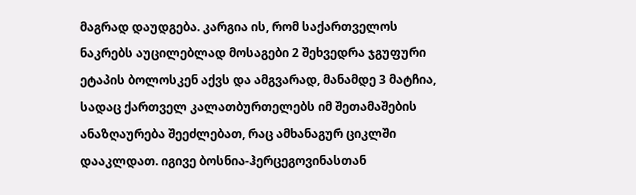მაგრად დაუდგება. კარგია ის, რომ საქართველოს ნაკრებს აუცილებლად მოსაგები 2 შეხვედრა ჯგუფური ეტაპის ბოლოსკენ აქვს და ამგვარად, მანამდე 3 მატჩია, სადაც ქართველ კალათბურთელებს იმ შეთამაშების ანაზღაურება შეეძლებათ, რაც ამხანაგურ ციკლში დააკლდათ. იგივე ბოსნია-ჰერცეგოვინასთან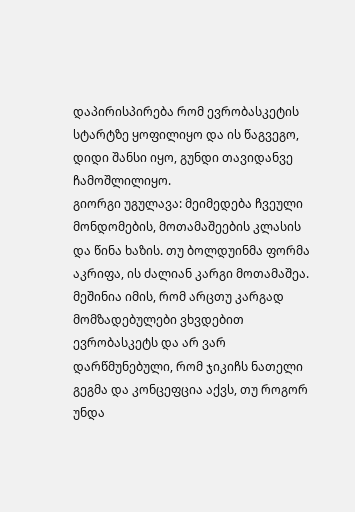დაპირისპირება რომ ევრობასკეტის სტარტზე ყოფილიყო და ის წაგვეგო, დიდი შანსი იყო, გუნდი თავიდანვე ჩამოშლილიყო.
გიორგი უგულავა: მეიმედება ჩვეული მონდომების, მოთამაშეების კლასის და წინა ხაზის. თუ ბოლდუინმა ფორმა აკრიფა, ის ძალიან კარგი მოთამაშეა. მეშინია იმის, რომ არცთუ კარგად მომზადებულები ვხვდებით ევრობასკეტს და არ ვარ დარწმუნებული, რომ ჯიკიჩს ნათელი გეგმა და კონცეფცია აქვს, თუ როგორ უნდა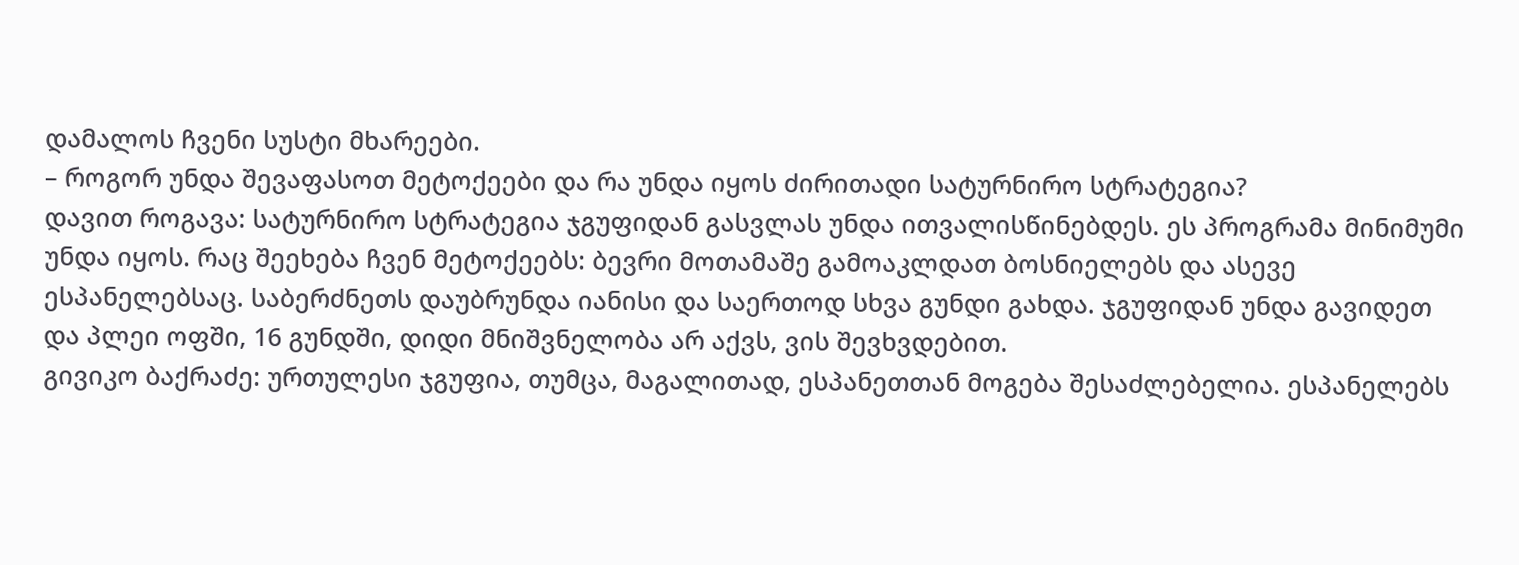დამალოს ჩვენი სუსტი მხარეები.
– როგორ უნდა შევაფასოთ მეტოქეები და რა უნდა იყოს ძირითადი სატურნირო სტრატეგია?
დავით როგავა: სატურნირო სტრატეგია ჯგუფიდან გასვლას უნდა ითვალისწინებდეს. ეს პროგრამა მინიმუმი უნდა იყოს. რაც შეეხება ჩვენ მეტოქეებს: ბევრი მოთამაშე გამოაკლდათ ბოსნიელებს და ასევე ესპანელებსაც. საბერძნეთს დაუბრუნდა იანისი და საერთოდ სხვა გუნდი გახდა. ჯგუფიდან უნდა გავიდეთ და პლეი ოფში, 16 გუნდში, დიდი მნიშვნელობა არ აქვს, ვის შევხვდებით.
გივიკო ბაქრაძე: ურთულესი ჯგუფია, თუმცა, მაგალითად, ესპანეთთან მოგება შესაძლებელია. ესპანელებს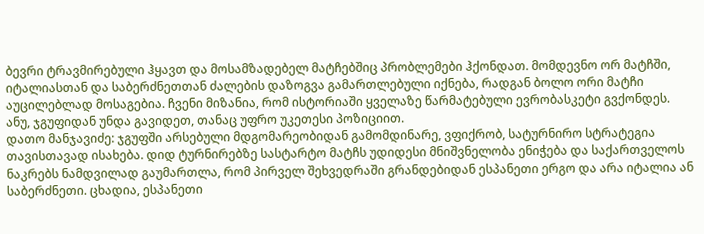ბევრი ტრავმირებული ჰყავთ და მოსამზადებელ მატჩებშიც პრობლემები ჰქონდათ. მომდევნო ორ მატჩში, იტალიასთან და საბერძნეთთან ძალების დაზოგვა გამართლებული იქნება, რადგან ბოლო ორი მატჩი აუცილებლად მოსაგებია. ჩვენი მიზანია, რომ ისტორიაში ყველაზე წარმატებული ევრობასკეტი გვქონდეს. ანუ, ჯგუფიდან უნდა გავიდეთ, თანაც უფრო უკეთესი პოზიციით.
დათო მანჯავიძე: ჯგუფში არსებული მდგომარეობიდან გამომდინარე, ვფიქრობ, სატურნირო სტრატეგია თავისთავად ისახება. დიდ ტურნირებზე სასტარტო მატჩს უდიდესი მნიშვნელობა ენიჭება და საქართველოს ნაკრებს ნამდვილად გაუმართლა, რომ პირველ შეხვედრაში გრანდებიდან ესპანეთი ერგო და არა იტალია ან საბერძნეთი. ცხადია, ესპანეთი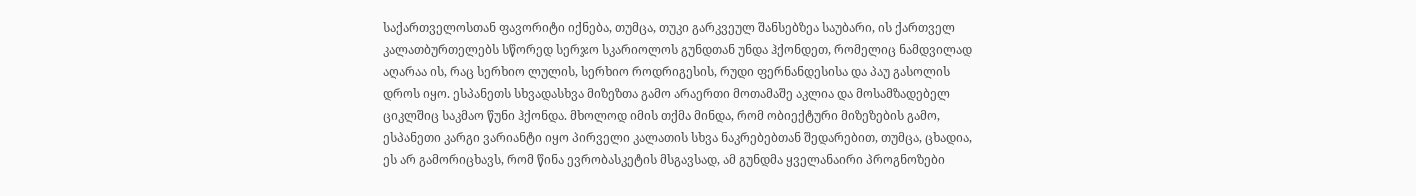საქართველოსთან ფავორიტი იქნება, თუმცა, თუკი გარკვეულ შანსებზეა საუბარი, ის ქართველ კალათბურთელებს სწორედ სერჯო სკარიოლოს გუნდთან უნდა ჰქონდეთ, რომელიც ნამდვილად აღარაა ის, რაც სერხიო ლულის, სერხიო როდრიგესის, რუდი ფერნანდესისა და პაუ გასოლის დროს იყო. ესპანეთს სხვადასხვა მიზეზთა გამო არაერთი მოთამაშე აკლია და მოსამზადებელ ციკლშიც საკმაო წუნი ჰქონდა. მხოლოდ იმის თქმა მინდა, რომ ობიექტური მიზეზების გამო, ესპანეთი კარგი ვარიანტი იყო პირველი კალათის სხვა ნაკრებებთან შედარებით, თუმცა, ცხადია, ეს არ გამორიცხავს, რომ წინა ევრობასკეტის მსგავსად, ამ გუნდმა ყველანაირი პროგნოზები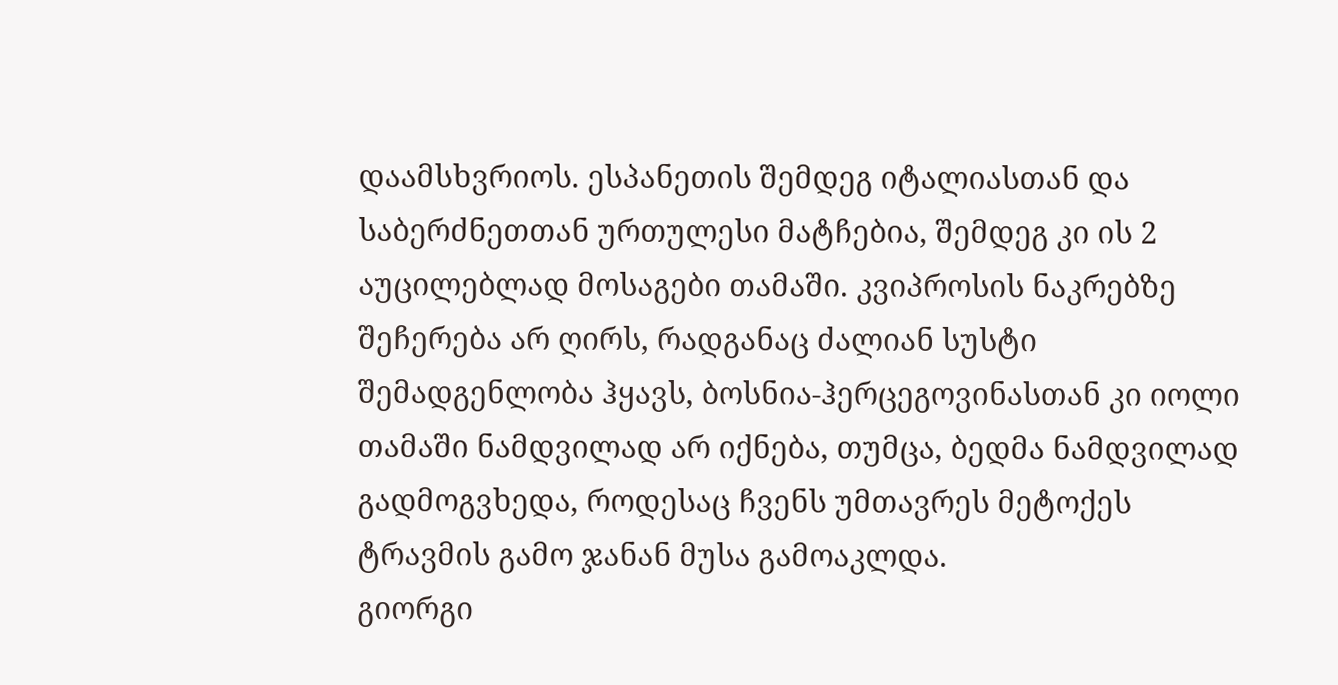დაამსხვრიოს. ესპანეთის შემდეგ იტალიასთან და საბერძნეთთან ურთულესი მატჩებია, შემდეგ კი ის 2 აუცილებლად მოსაგები თამაში. კვიპროსის ნაკრებზე შეჩერება არ ღირს, რადგანაც ძალიან სუსტი შემადგენლობა ჰყავს, ბოსნია-ჰერცეგოვინასთან კი იოლი თამაში ნამდვილად არ იქნება, თუმცა, ბედმა ნამდვილად გადმოგვხედა, როდესაც ჩვენს უმთავრეს მეტოქეს ტრავმის გამო ჯანან მუსა გამოაკლდა.
გიორგი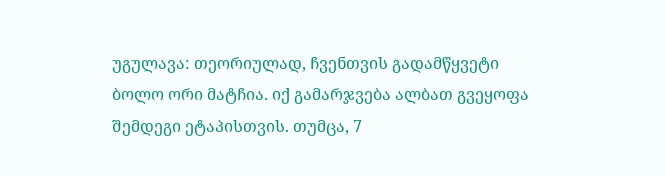უგულავა: თეორიულად, ჩვენთვის გადამწყვეტი ბოლო ორი მატჩია. იქ გამარჯვება ალბათ გვეყოფა შემდეგი ეტაპისთვის. თუმცა, 7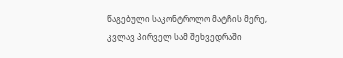წაგებული საკონტროლო მატჩის მერე, კვლავ პირველ სამ შეხვედრაში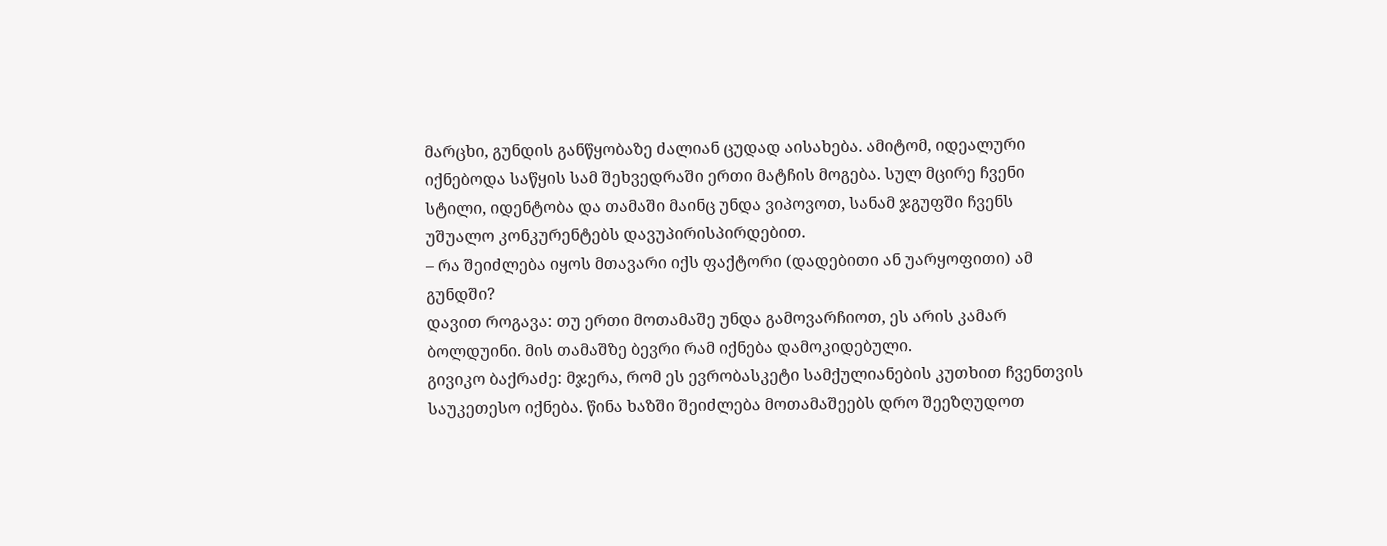მარცხი, გუნდის განწყობაზე ძალიან ცუდად აისახება. ამიტომ, იდეალური იქნებოდა საწყის სამ შეხვედრაში ერთი მატჩის მოგება. სულ მცირე ჩვენი სტილი, იდენტობა და თამაში მაინც უნდა ვიპოვოთ, სანამ ჯგუფში ჩვენს უშუალო კონკურენტებს დავუპირისპირდებით.
– რა შეიძლება იყოს მთავარი იქს ფაქტორი (დადებითი ან უარყოფითი) ამ გუნდში?
დავით როგავა: თუ ერთი მოთამაშე უნდა გამოვარჩიოთ, ეს არის კამარ ბოლდუინი. მის თამაშზე ბევრი რამ იქნება დამოკიდებული.
გივიკო ბაქრაძე: მჯერა, რომ ეს ევრობასკეტი სამქულიანების კუთხით ჩვენთვის საუკეთესო იქნება. წინა ხაზში შეიძლება მოთამაშეებს დრო შეეზღუდოთ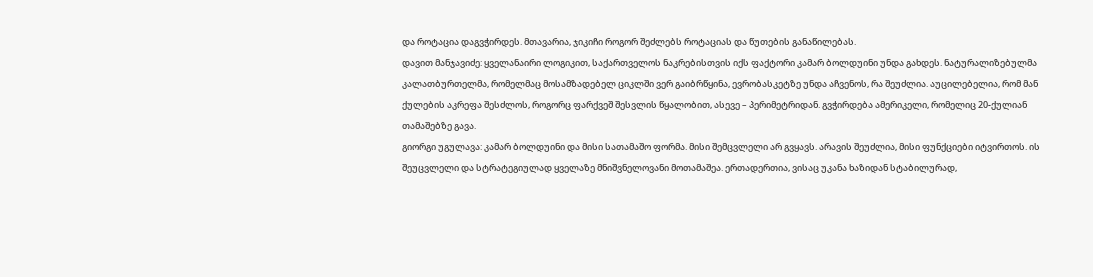და როტაცია დაგვჭირდეს. მთავარია, ჯიკიჩი როგორ შეძლებს როტაციას და წუთების განაწილებას.
დავით მანჯავიძე: ყველანაირი ლოგიკით, საქართველოს ნაკრებისთვის იქს ფაქტორი კამარ ბოლდუინი უნდა გახდეს. ნატურალიზებულმა კალათბურთელმა, რომელმაც მოსამზადებელ ციკლში ვერ გაიბრწყინა, ევრობასკეტზე უნდა აჩვენოს, რა შეუძლია. აუცილებელია, რომ მან ქულების აკრეფა შესძლოს, როგორც ფარქვეშ შესვლის წყალობით, ასევე – პერიმეტრიდან. გვჭირდება ამერიკელი, რომელიც 20-ქულიან თამაშებზე გავა.
გიორგი უგულავა: კამარ ბოლდუინი და მისი სათამაშო ფორმა. მისი შემცვლელი არ გვყავს. არავის შეუძლია, მისი ფუნქციები იტვირთოს. ის შეუცვლელი და სტრატეგიულად ყველაზე მნიშვნელოვანი მოთამაშეა. ერთადერთია, ვისაც უკანა ხაზიდან სტაბილურად,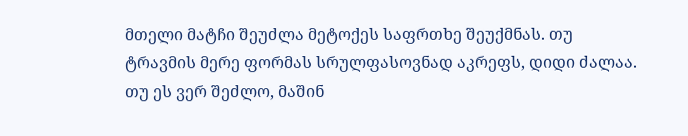მთელი მატჩი შეუძლა მეტოქეს საფრთხე შეუქმნას. თუ ტრავმის მერე ფორმას სრულფასოვნად აკრეფს, დიდი ძალაა. თუ ეს ვერ შეძლო, მაშინ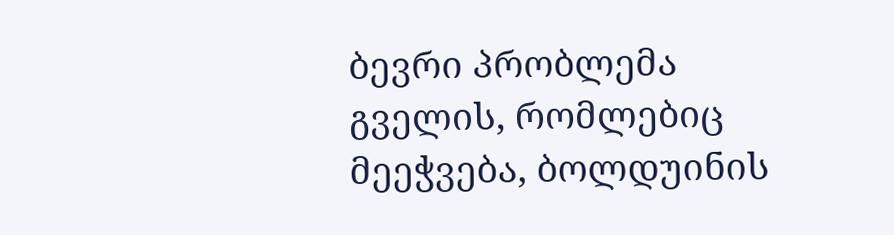ბევრი პრობლემა გველის, რომლებიც მეეჭვება, ბოლდუინის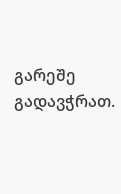გარეშე გადავჭრათ.